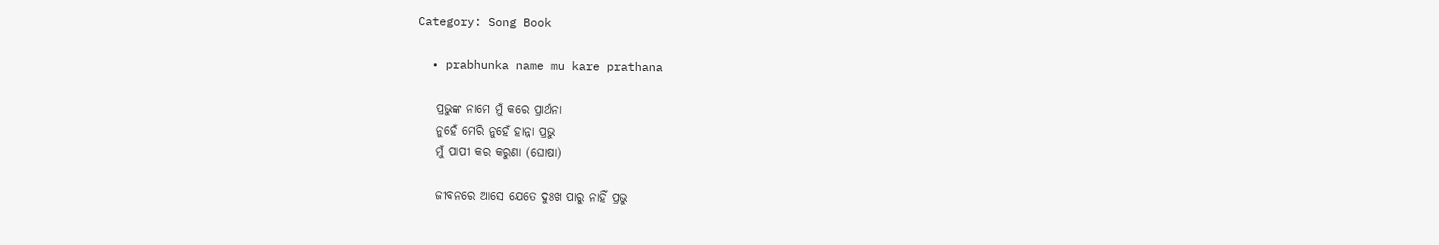Category: Song Book

  • prabhunka name mu kare prathana

    ପ୍ରଭୁଙ୍କ ନାମେ ମୁଁ କରେ ପ୍ରାର୍ଥନା
    ନୁହେଁ ମେରି ନୁହେଁ ହାନ୍ନା ପ୍ରଭୁ
    ମୁଁ ପାପୀ କର କରୁଣା (ଘୋଷା)

    ଜୀବନରେ ଆସେ ଯେତେ ଦୁଃଖ ପାରୁ ନାହିଁ ପ୍ରଭୁ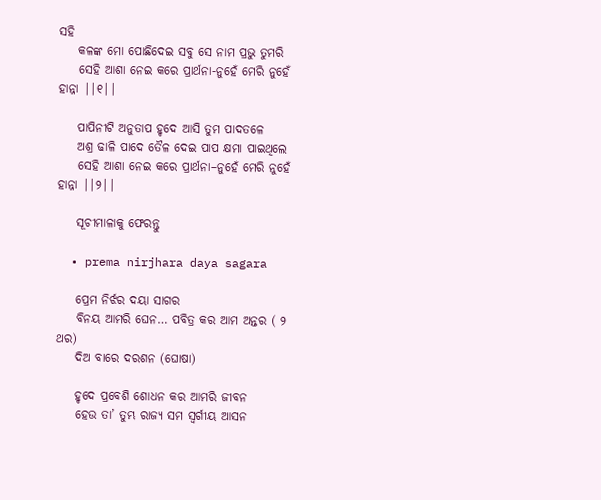ସହି
    କଳଙ୍କ ମୋ ପୋଛିଦେଇ ସବୁ ସେ ନାମ ପ୍ରଭୁ ତୁମରି
    ସେହି ଆଶା ନେଇ କରେ ପ୍ରାର୍ଥନା-ନୁହେଁ ମେରି ନୁହେଁ ହାନ୍ନା ||୧||

    ପାପିନୀଟି ଅନୁତାପ ହୃଦେ ଆସି ତୁମ ପାଦତଳେ
    ଅଶ୍ର ଢାଳି ପାଦେ ତୈଳ ଦେଇ ପାପ କ୍ଷମା ପାଇଥିଲେ
    ସେହି ଆଶା ନେଇ କରେ ପ୍ରାର୍ଥନା–ନୁହେଁ ମେରି ନୁହେଁ ହାନ୍ନା ||୨||

    ସୂଚୀମାଳାକୁ ଫେରନ୍ତୁ

  • prema nirjhara daya sagara

    ପ୍ରେମ ନିର୍ଝର ଦୟା ସାଗର
    ବିନୟ ଆମରି ଘେନ… ପବିତ୍ର କର ଆମ ଅନ୍ତର ( ୨ ଥର)
    ଦିଅ ବାରେ ଦରଶନ (ଘୋଷା)

    ହୃଦେ ପ୍ରବେଶି ଶୋଧନ କର ଆମରି ଜୀବନ
    ହେଉ ତା’ ତୁମ୍ଭ ରାଜ୍ୟ ସମ ସ୍ଵର୍ଗୀୟ ଆସନ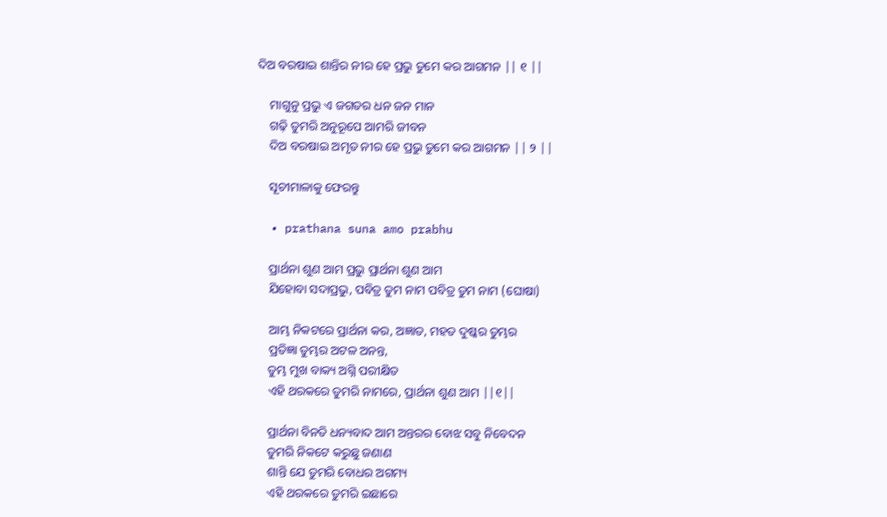ଦିଅ ବରଷାଇ ଶାନ୍ତିର ନୀର ହେ ପ୍ରଭୁ ତୁମେ କର ଆଗମନ || ୧ ||

    ମାଗୁନୁ ପ୍ରଭୁ ଏ ଜଗତର ଧନ ଜନ ମାନ
    ଗଢ଼ି ତୁମରି ଅନୁରୂପେ ଆମରି ଜୀବନ
    ଦିଅ ବରଷାଇ ଅମୃତ ନୀର ହେ ପ୍ରଭୁ ତୁମେ କର ଆଗମନ || ୨ ||

    ସୂଚୀମାଳାକୁ ଫେରନ୍ତୁ

  • prathana suna amo prabhu

    ପ୍ରାର୍ଥନା ଶୁଣ ଆମ ପ୍ରଭୁ ପ୍ରାର୍ଥନା ଶୁଣ ଆମ
    ଯିହୋବା ସଦାପ୍ରଭୁ, ପବିତ୍ର ତୁମ ନାମ ପବିତ୍ର ତୁମ ନାମ (ଘୋଷା)

    ଆମ୍ଭ ନିକଟରେ ପ୍ରାର୍ଥନା କର, ଅଜ୍ଞାତ, ମହତ ଦୁଷ୍କର ତୁମ୍ଭର
    ପ୍ରତିଜ୍ଞା ତୁମ୍ଭର ଅଟଳ ଅନନ୍ତ,
    ତୁମ୍ଭ ମୁଖ ବାକ୍ୟ ଅଗ୍ନି ପରୀକ୍ଷିତ
    ଏହି ଥରକରେ ତୁମରି ନାମରେ, ପ୍ରାର୍ଥନା ଶୁଣ ଆମ ||୧||

    ପ୍ରାର୍ଥନା ବିନତି ଧନ୍ୟବାଦ ଆମ ଅନ୍ତରର ବୋଝ ସବୁ ନିବେଦନ
    ତୁମରି ନିକଟେ କରୁଛୁ ଜଣାଣ
    ଶାନ୍ତି ଯେ ତୁମରି ବୋଧର ଅଗମ୍ୟ
    ଏହି ଥରକରେ ତୁମରି ଇଛାରେ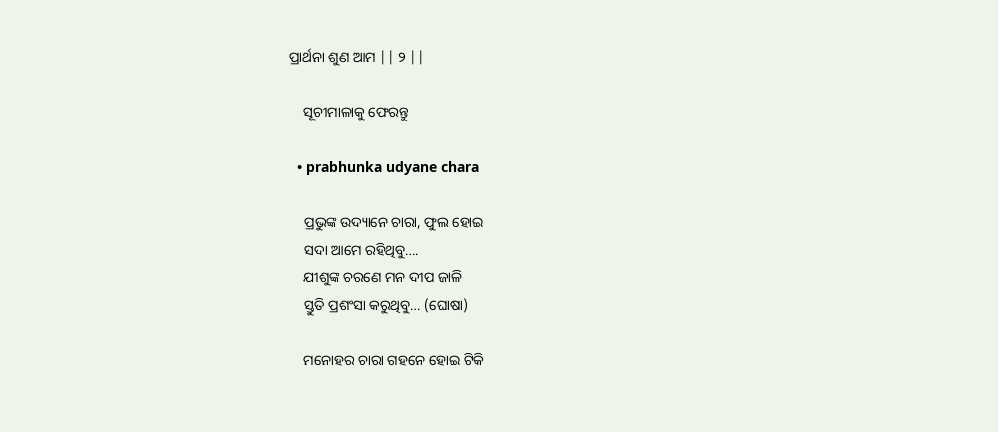ପ୍ରାର୍ଥନା ଶୁଣ ଆମ || ୨ ||

    ସୂଚୀମାଳାକୁ ଫେରନ୍ତୁ

  • prabhunka udyane chara

    ପ୍ରଭୁଙ୍କ ଉଦ୍ୟାନେ ଚାରା, ଫୁଲ ହୋଇ
    ସଦା ଆମେ ରହିଥିବୁ….
    ଯୀଶୁଙ୍କ ଚରଣେ ମନ ଦୀପ ଜାଳି
    ସ୍ତୁତି ପ୍ରଶଂସା କରୁଥିବୁ… (ଘୋଷା)

    ମନୋହର ଚାରା ଗହନେ ହୋଇ ଟିକି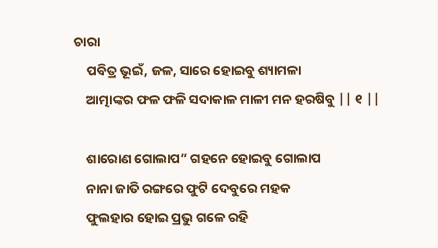ଚାରା
    ପବିତ୍ର ଭୂଇଁ, ଜଳ, ସାରେ ହୋଇବୁ ଶ୍ୟାମଳା
    ଆତ୍ମାଙ୍କର ଫଳ ଫଳି ସଦାକାଳ ମାଳୀ ମନ ହରଷିବୁ || ୧ ||

    ଶାରୋଣ ଗୋଲାପ” ଗହନେ ହୋଇବୁ ଗୋଲାପ
    ନାନା ଜାତି ରଙ୍ଗରେ ଫୁଟି ଦେବୁରେ ମହକ
    ଫୁଲହାର ହୋଇ ପ୍ରଭୁ ଗଳେ ରହି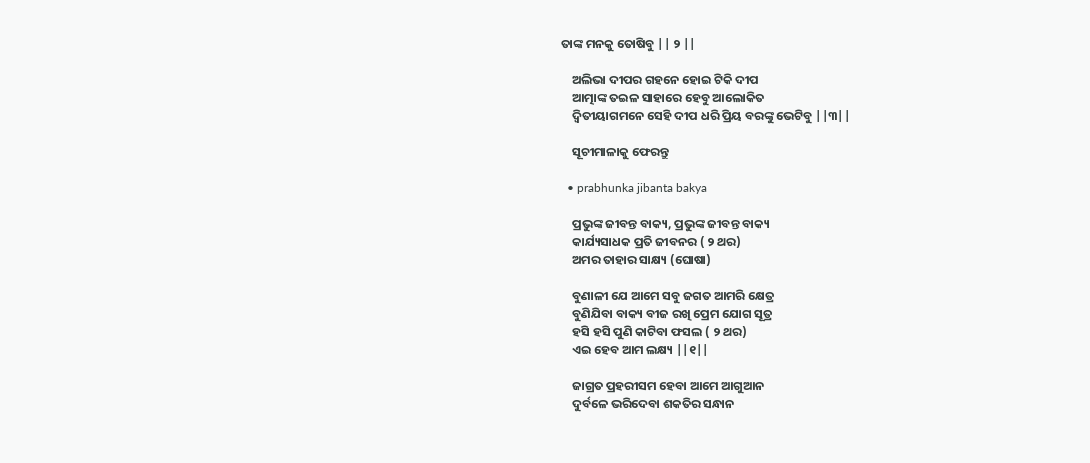ତାଙ୍କ ମନକୁ ତୋଷିବୁ || ୨ ||

    ଅଲିଭା ଦୀପର ଗହନେ ହୋଇ ଟିକି ଦୀପ
    ଆତ୍ମାଙ୍କ ତଇଳ ସାହାରେ ହେବୁ ଆଲୋକିତ
    ଦ୍ବିତୀୟାଗମନେ ସେହି ଦୀପ ଧରି ପ୍ରିୟ ବରଙ୍କୁ ଭେଟିବୁ ||୩||

    ସୂଚୀମାଳାକୁ ଫେରନ୍ତୁ

  • prabhunka jibanta bakya

    ପ୍ରଭୁଙ୍କ ଜୀବନ୍ତ ବାକ୍ୟ, ପ୍ରଭୁଙ୍କ ଜୀବନ୍ତ ବାକ୍ୟ
    କାର୍ଯ୍ୟସାଧକ ପ୍ରତି ଜୀବନର ( ୨ ଥର)
    ଅମର ତାହାର ସାକ୍ଷ୍ୟ (ଘୋଷା)

    ବୁଣାଳୀ ଯେ ଆମେ ସବୁ ଜଗତ ଆମରି କ୍ଷେତ୍ର
    ବୁଣିଯିବା ବାକ୍ୟ ବୀଜ ରଖି ପ୍ରେମ ଯୋଗ ସୂତ୍ର
    ହସି ହସି ପୁଣି କାଟିବା ଫସଲ ( ୨ ଥର)
    ଏଇ ହେବ ଆମ ଲକ୍ଷ୍ୟ ||୧||

    ଜାଗ୍ରତ ପ୍ରହରୀସମ ହେବା ଆମେ ଆଗୁଆନ
    ଦୁର୍ବଳେ ଭରିଦେବା ଶକତିର ସନ୍ଧାନ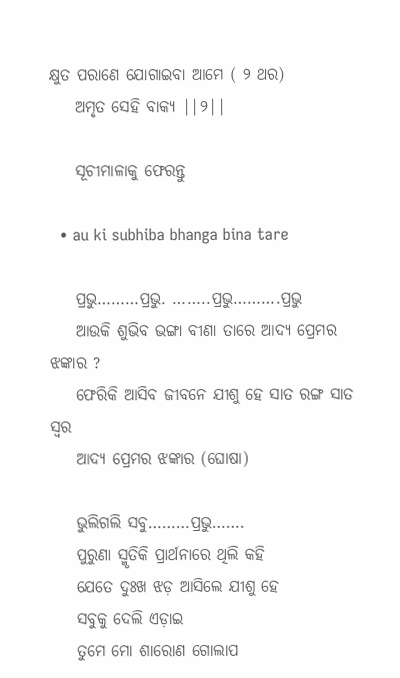କ୍ଷୁତ ପରାଣେ ଯୋଗାଇବା ଆମେ ( ୨ ଥର)
    ଅମୃତ ସେହି ବାକ୍ୟ ||୨||

    ସୂଚୀମାଳାକୁ ଫେରନ୍ତୁ

  • au ki subhiba bhanga bina tare

    ପ୍ରଭୁ………ପ୍ରଭୁ. ……..ପ୍ରଭୁ……….ପ୍ରଭୁ
    ଆଉକି ଶୁଭିବ ଭଙ୍ଗା ବୀଣା ତାରେ ଆଦ୍ୟ ପ୍ରେମର ଝଙ୍କାର ?
    ଫେରିକି ଆସିବ ଜୀବନେ ଯୀଶୁ ହେ ସାତ ରଙ୍ଗ ସାତ ସ୍ଵର
    ଆଦ୍ୟ ପ୍ରେମର ଝଙ୍କାର (ଘୋଷା)

    ଭୁଲିଗଲି ସବୁ………ପ୍ରଭୁ…….
    ପୁରୁଣା ସ୍ମୃତିକି ପ୍ରାର୍ଥନାରେ ଥିଲି କହି
    ଯେତେ ଦୁଃଖ ଝଡ଼ ଆସିଲେ ଯୀଶୁ ହେ
    ସବୁକୁ ଦେଲି ଏଡ଼ାଇ
    ତୁମେ ମୋ ଶାରୋଣ ଗୋଲାପ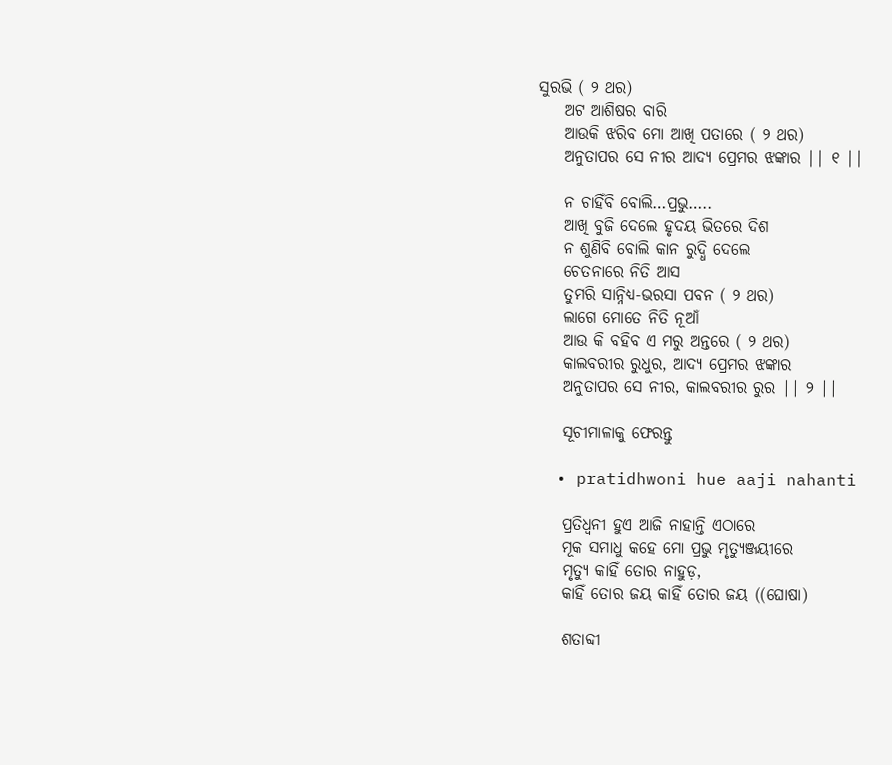ସୁରଭି ( ୨ ଥର)
    ଅଟ ଆଶିଷର ବାରି
    ଆଉକି ଝରିବ ମୋ ଆଖି ପତାରେ ( ୨ ଥର)
    ଅନୁତାପର ସେ ନୀର ଆଦ୍ୟ ପ୍ରେମର ଝଙ୍କାର || ୧ ||

    ନ ଚାହିଁବି ବୋଲି…ପ୍ରଭୁ…..
    ଆଖି ବୁଜି ଦେଲେ ହୃଦୟ ଭିତରେ ଦିଶ
    ନ ଶୁଣିବି ବୋଲି କାନ ରୁଦ୍ଧି ଦେଲେ
    ଚେତନାରେ ନିତି ଆସ
    ତୁମରି ସାନ୍ନିଧ୍ୟ-ଭରସା ପବନ ( ୨ ଥର)
    ଲାଗେ ମୋତେ ନିତି ନୂଆଁ
    ଆଉ କି ବହିବ ଏ ମରୁ ଅନ୍ତରେ ( ୨ ଥର)
    କାଲବରୀର ରୁଧୁର, ଆଦ୍ୟ ପ୍ରେମର ଝଙ୍କାର
    ଅନୁତାପର ସେ ନୀର, କାଲବରୀର ରୁର || ୨ ||

    ସୂଚୀମାଳାକୁ ଫେରନ୍ତୁ

  • pratidhwoni hue aaji nahanti

    ପ୍ରତିଧ୍ବନୀ ହୁଏ ଆଜି ନାହାନ୍ତି ଏଠାରେ
    ମୂକ ସମାଧୁ କହେ ମୋ ପ୍ରଭୁ ମୃତ୍ୟୁଞ୍ଜୟୀରେ
    ମୃତ୍ୟୁ କାହିଁ ତୋର ନାହୁଡ଼,
    କାହିଁ ତୋର ଜୟ କାହିଁ ତୋର ଜୟ ((ଘୋଷା)

    ଶତାବ୍ଦୀ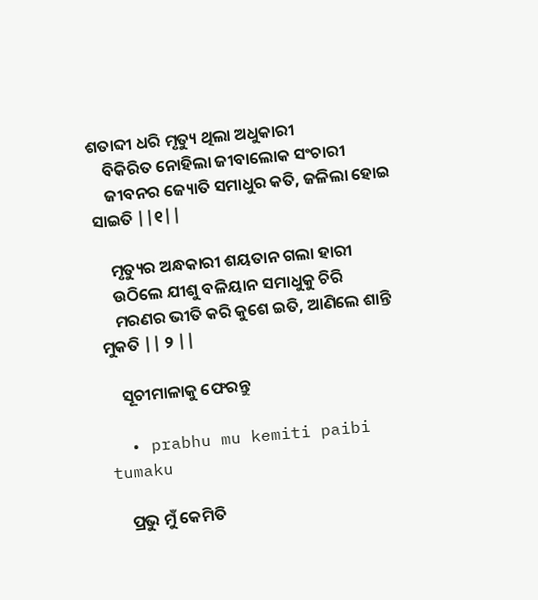ଶତାବ୍ଦୀ ଧରି ମୃତ୍ୟୁ ଥିଲା ଅଧୁକାରୀ
    ବିକିରିତ ନୋହିଲା ଜୀବାଲୋକ ସଂଚାରୀ
    ଜୀବନର ଜ୍ୟୋତି ସମାଧୁର କତି, ଜଳିଲା ହୋଇ ସାଇତି ||୧||

    ମୃତ୍ୟୁର ଅନ୍ଧକାରୀ ଶୟତାନ ଗଲା ହାରୀ
    ଉଠିଲେ ଯୀଶୁ ବଳିୟାନ ସମାଧୁକୁ ଚିରି
    ମରଣର ଭୀତି କରି କୁଶେ ଇତି, ଆଣିଲେ ଶାନ୍ତି ମୁକତି || ୨ ||

    ସୂଚୀମାଳାକୁ ଫେରନ୍ତୁ

  • prabhu mu kemiti paibi tumaku

    ପ୍ରଭୁ ମୁଁ କେମିତି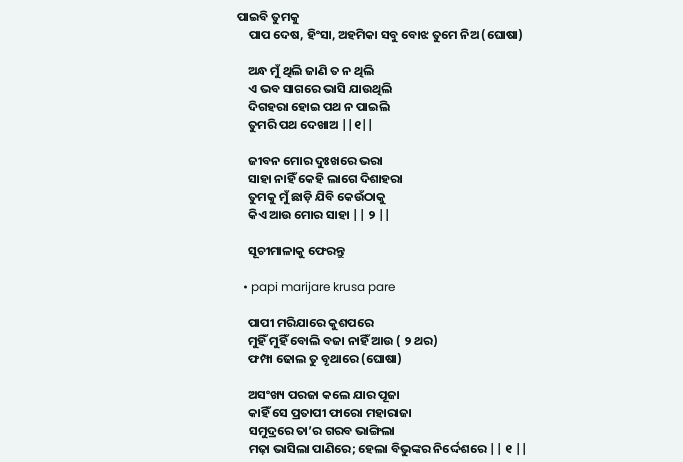ପାଇବି ତୁମକୁ
    ପାପ ଦେଷ, ହିଂସା, ଅହମିକା ସବୁ ବୋଝ ତୁମେ ନିଅ (ଘୋଷା)

    ଅନ୍ଧ ମୁଁ ଥିଲି ଜାଣି ତ ନ ଥିଲି
    ଏ ଭବ ସାଗରେ ଭାସି ଯାଉଥିଲି
    ଦିଗହରା ହୋଇ ପଥ ନ ପାଇଲି
    ତୁମରି ପଥ ଦେଖାଅ ||୧||

    ଜୀବନ ମୋର ଦୁଃଖରେ ଭରା
    ସାହା ନାହିଁ କେହି ଲାଗେ ଦିଶାହରା
    ତୁମକୁ ମୁଁ ଛାଡ଼ି ଯିବି କେଉଁଠାକୁ
    କିଏ ଆଉ ମୋର ସାହା || ୨ ||

    ସୂଚୀମାଳାକୁ ଫେରନ୍ତୁ

  • papi marijare krusa pare

    ପାପୀ ମରିଯାରେ କୁଶପରେ
    ମୁହିଁ ମୁହିଁ ବୋଲି ବଜା ନାହିଁ ଆଉ ( ୨ ଥର)
    ଫମ୍ପା ଢୋଲ ତୁ ବୃଥାରେ (ଘୋଷା)

    ଅସଂଖ୍ୟ ପରଜା କଲେ ଯାର ପୂଜା
    କାହିଁ ସେ ପ୍ରତାପୀ ଫାରୋ ମହାରାଜା
    ସମୁଦ୍ରରେ ତା’ର ଗରବ ଭାଙ୍ଗିଲା
    ମଢ଼ା ଭାସିଲା ପାଣିରେ; ହେଲା ବିଭୁଙ୍କର ନିର୍ଦ୍ଦେଶରେ || ୧ ||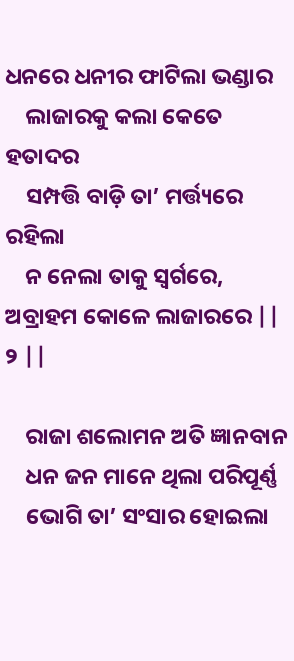ଧନରେ ଧନୀର ଫାଟିଲା ଭଣ୍ଡାର
    ଲାଜାରକୁ କଲା କେତେ ହତାଦର
    ସମ୍ପତ୍ତି ବାଡ଼ି ତା’ ମର୍ତ୍ତ୍ୟରେ ରହିଲା
    ନ ନେଲା ତାକୁ ସ୍ୱର୍ଗରେ, ଅବ୍ରାହମ କୋଳେ ଲାଜାରରେ || ୨ ||

    ରାଜା ଶଲୋମନ ଅତି ଜ୍ଞାନବାନ
    ଧନ ଜନ ମାନେ ଥିଲା ପରିପୂର୍ଣ୍ଣ
    ଭୋଗି ତା’ ସଂସାର ହୋଇଲା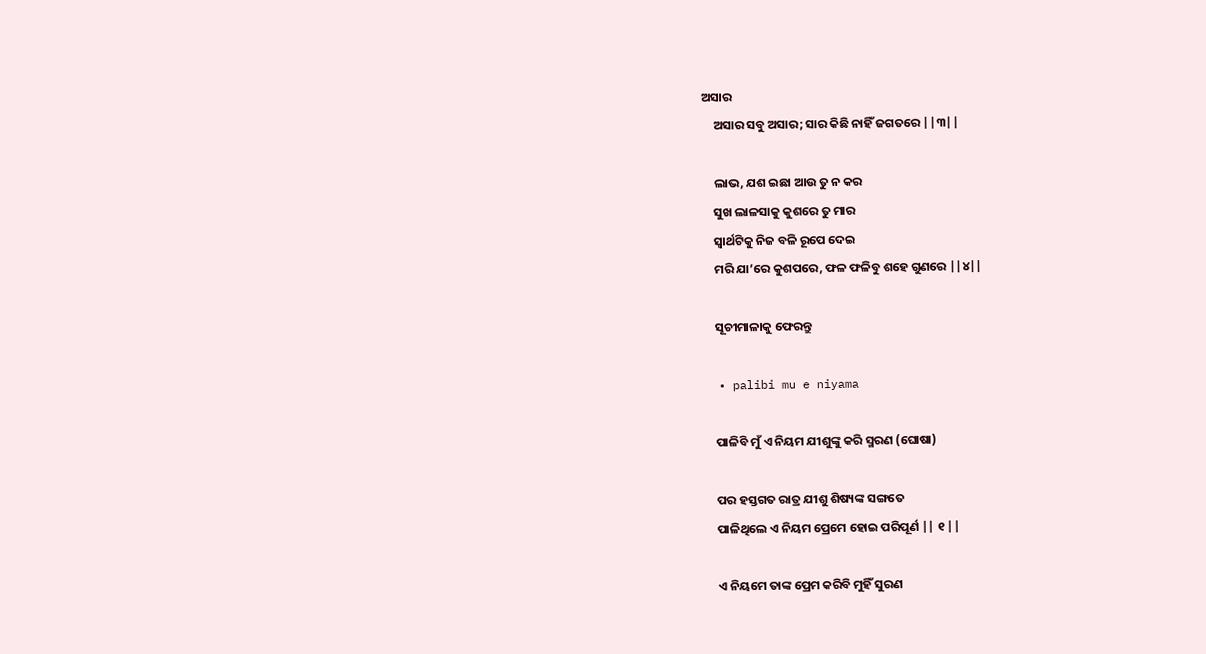ଅସାର
    ଅସାର ସବୁ ଅସାର; ସାର କିଛି ନାହିଁ ଜଗତରେ ||୩||

    ଲାଭ, ଯଶ ଇଛା ଆଉ ତୁ ନ କର
    ସୁଖ ଲାଳସାକୁ କୁଶରେ ତୁ ମାର
    ସ୍ଵାର୍ଥଟିକୁ ନିଜ ବଳି ରୂପେ ଦେଇ
    ମରି ଯା’ରେ କୁଶପରେ, ଫଳ ଫଳିବୁ ଶହେ ଗୁଣରେ ||୪||

    ସୂଚୀମାଳାକୁ ଫେରନ୍ତୁ

  • palibi mu e niyama

    ପାଳିବି ମୁଁ ଏ ନିୟମ ଯୀଶୁଙ୍କୁ କରି ସ୍ମରଣ (ଘୋଷା)

    ପର ହସ୍ତଗତ ରାତ୍ର ଯୀଶୁ ଶିଷ୍ୟଙ୍କ ସଙ୍ଗତେ
    ପାଳିଥିଲେ ଏ ନିୟମ ପ୍ରେମେ ହୋଇ ପରିପୂର୍ଣ || ୧ ||

    ଏ ନିୟମେ ତାଙ୍କ ପ୍ରେମ କରିବି ମୁହିଁ ସୁରଣ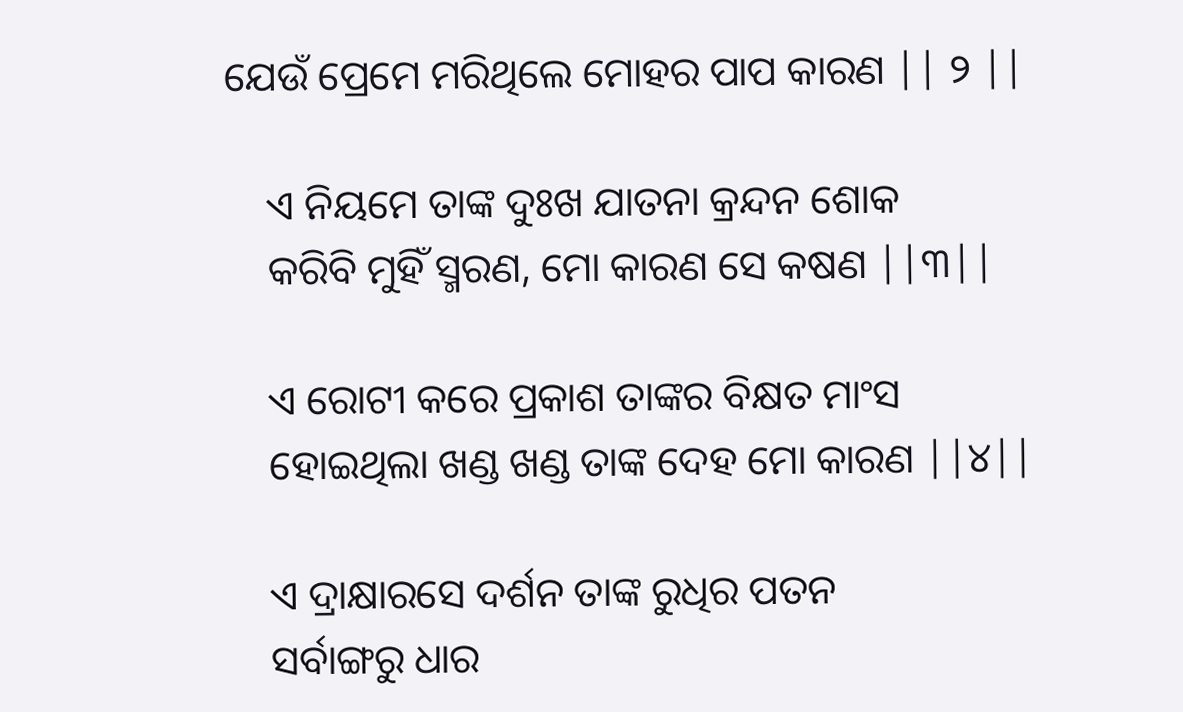ଯେଉଁ ପ୍ରେମେ ମରିଥିଲେ ମୋହର ପାପ କାରଣ || ୨ ||

    ଏ ନିୟମେ ତାଙ୍କ ଦୁଃଖ ଯାତନା କ୍ରନ୍ଦନ ଶୋକ
    କରିବି ମୁହିଁ ସ୍ମରଣ, ମୋ କାରଣ ସେ କଷଣ ||୩||

    ଏ ରୋଟୀ କରେ ପ୍ରକାଶ ତାଙ୍କର ବିକ୍ଷତ ମାଂସ
    ହୋଇଥିଲା ଖଣ୍ଡ ଖଣ୍ଡ ତାଙ୍କ ଦେହ ମୋ କାରଣ ||୪||

    ଏ ଦ୍ରାକ୍ଷାରସେ ଦର୍ଶନ ତାଙ୍କ ରୁଧିର ପତନ
    ସର୍ବାଙ୍ଗରୁ ଧାର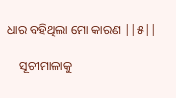ଧାର ବହିଥିଲା ମୋ କାରଣ ||୫||

    ସୂଚୀମାଳାକୁ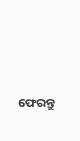ଫେରନ୍ତୁ